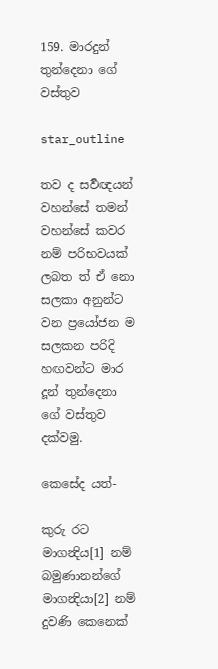159. මාරදුන් තුන්දෙනා ගේ වස්තුව

star_outline

තව ද සර්‍වඥයන් වහන්සේ තමන් වහන්සේ කවර නම් පරිභවයක් ලබත ත් ඒ නො සලකා අනුන්ට වන ප්‍රයෝජන ම සලකන පරිදි හඟවන්ට මාර දූන් තුන්දෙනා ගේ වස්තුව දක්වමු.

කෙසේද යත්-

කුරු රට මාගන්‍දිය[1] නම් බමුණානන්ගේ මාගන්‍දියා[2] නම් දුවණි කෙනෙක්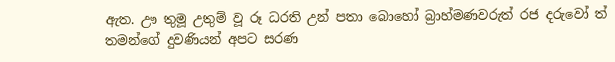ඇත. ඌ තුමූ උතුම් වූ රූ ධරති උන් පතා බොහෝ බ්‍රාහ්මණවරුත් රජ දරුවෝ ත් තමන්ගේ දුවණියන් අපට සරණ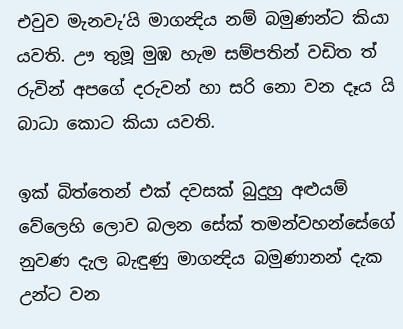එවුව මැනවැ’යි මාගන්‍දිය නම් බමුණන්ට කියා යවති. ඌ තුමූ මුඹ හැම සම්පතින් වඩිත ත් රුවින් අපගේ දරුවන් හා සරි නො වන දෑය යි බාධා කොට කියා යවති.

ඉක් බිත්තෙන් එක් දවසක් බුදුහු අළුයම් වේලෙහි ලොව බලන සේක් තමන්වහන්සේගේ නුවණ දැල බැඳුණු මාගන්‍දිය බමුණානන් දැක උන්ට වන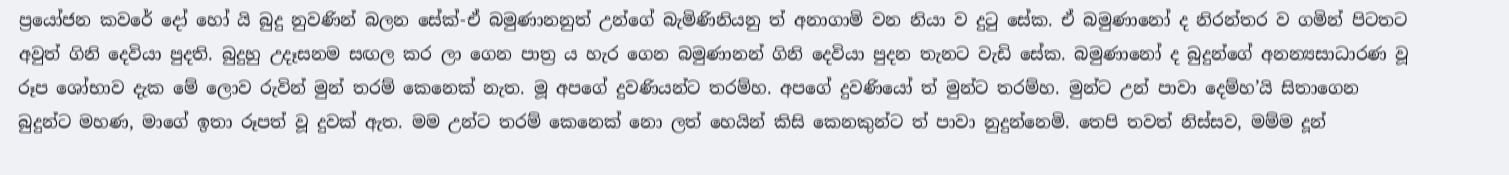ප්‍රයෝජන කවරේ දෝ හෝ යි බුදු නුවණින් බලන සේක්-ඒ බමුණානනුත් උන්ගේ බැමිණිනියනු ත් අනාගාමි වන නියා ව දුටු සේක. ඒ බමුණානෝ ද නිරන්තර ව ගමින් පිටතට අවුත් ගිනි දෙවියා පුදති. බුදුහු උදෑසනම සඟල කර ලා ගෙන පාත්‍ර ය හැර ගෙන බමුණානන් ගිනි දෙවියා පුදන තැනට වැඩි සේක. බමුණානෝ ද බුදුන්ගේ අනන්‍යසාධාරණ වූ රූප ශෝභාව දැක මේ ලොව රුවින් මුන් තරම් කෙනෙක් නැත. මූ අපගේ දුවණියන්ට තරම්හ. අපගේ දුවණියෝ ත් මුන්ට තරම්හ. මුන්ට උන් පාවා දෙම්හ’යි සිතාගෙන බුදුන්ට මහණ, මාගේ ඉතා රූපත් වූ දුවක් ඇත. මම උන්ට තරම් කෙනෙක් නො ලත් හෙයින් කිසි කෙනකුන්ට ත් පාවා නුදුන්නෙමි. තෙපි තවත් නිස්සව, මම්ම දූන්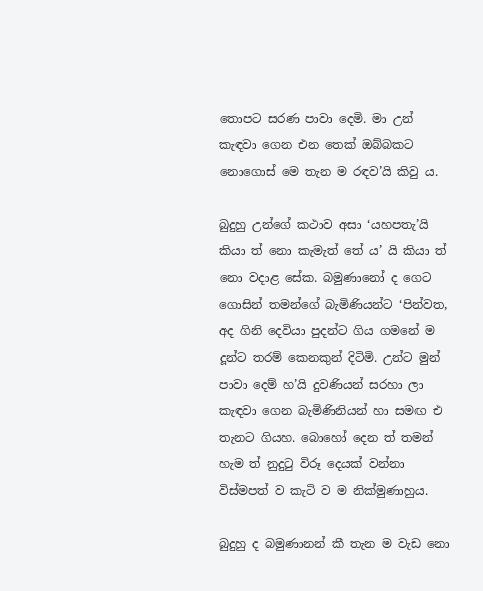තොපට සරණ පාවා දෙමි. මා උන් කැඳවා ගෙන එන තෙක් ඔබ්බකට නොගොස් මෙ තැන ම රඳව’යි කිවු ය.

බුදුහු උන්ගේ කථාව අසා ‘යහපතැ’යි කියා ත් නො කැමැත් තේ ය’ යි කියා ත් නො වදාළ සේක. බමුණානෝ ද ගෙට ගොසින් තමන්ගේ බැමිණියන්ට ‘පින්වත, අද ගිනි දෙවියා පුදන්ට ගිය ගමනේ ම දූන්ට තරම් කෙනකුන් දිටිමි. උන්ට මුන් පාවා දෙම් හ’යි දුවණියන් සරහා ලා කැඳවා ගෙන බැමිණිනියන් හා සමඟ එ තැනට ගියහ. බොහෝ දෙන ත් තමන් හැම ත් නුදුටු විරූ දෙයක් වන්නා විස්මපත් ව කැටි ව ම නික්මුණාහුය.

බුදුහු ද බමුණානන් කී තැන ම වැඩ නො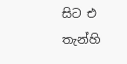සිට එ තැන්හි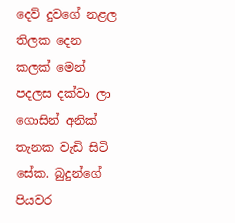දෙව් දුවගේ නළල තිලක දෙන කලක් මෙන් පදලස දක්වා ලා ගොසින් අනික් තැනක වැඩි සිටි සේක. බුදුන්ගේ පියවර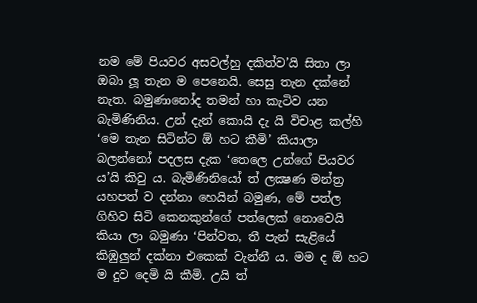නම මේ පියවර අසවල්හු දකිත්ව’යි සිතා ලා ඔබා ලූ තැන ම පෙනෙයි. සෙසු තැන දක්නේ නැත. බමුණානෝද තමන් හා කැටිව යන බැමිණිනිය. උන් දැන් කොයි දැ යි විචාළ කල්හි ‘මෙ තැන සිටින්ට ඕ හට කීමි’ කියාලා බලන්නෝ පදලස දැක ‘තෙලෙ උන්ගේ පියවර ය’යි කිවු ය. බැමිණිනියෝ ත් ලක්‍ෂණ මන්ත්‍ර යහපත් ව දන්නා හෙයින් බමුණ, මේ පත්ල ගිහිව සිටි කෙනකුන්ගේ පත්ලෙක් නොවෙයි කියා ලා බමුණා ‘පින්වත, තී පැන් සැළියේ කිඹුලුන් දක්නා එකෙක් වැන්නී ය. මම ද ඕ හට ම දුව දෙමි යි කීමි. උයි ත්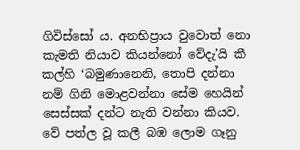ගිවිස්සෝ ය. අනභිප්‍රාය වුවොත් නො කැමති නියාව කියන්නෝ වේදැ’යි කී කල්හි ‘බමුණානෙනි, තොපි දන්නා නම් ගිනි මොළවන්නා සේම හෙයින් සෙස්සක් දන්ට නැති වන්නා කියව. වේ පත්ල වූ කලී බඹ ලොම ගෑනු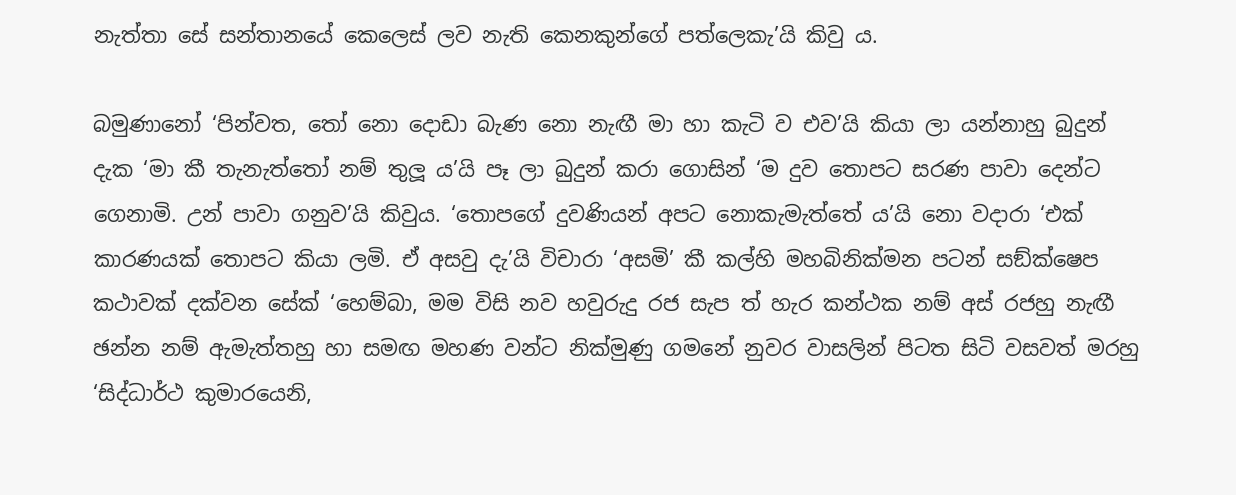නැත්තා සේ සන්තානයේ කෙලෙස් ලව නැති කෙනකුන්ගේ පත්ලෙකැ’යි කිවු ය.

බමුණානෝ ‘පින්වත, තෝ නො දොඩා බැණ නො නැඟී මා හා කැටි ව එව’යි කියා ලා යන්නාහු බුදුන් දැක ‘මා කී තැනැත්තෝ නම් තුලූ ය’යි පෑ ලා බුදුන් කරා ගොසින් ‘ම දුව තොපට සරණ පාවා දෙන්ට ගෙනාමි. උන් පාවා ගනුව’යි කිවුය. ‘තොපගේ දුවණියන් අපට නොකැමැත්තේ ය’යි නො වදාරා ‘එක් කාරණයක් තොපට කියා ලමි. ඒ අසවු දැ’යි විචාරා ‘අසමි’ කී කල්හි මහබිනික්මන පටන් සඞ්ක්ෂෙප කථාවක් දක්වන සේක් ‘හෙම්බා, මම විසි නව හවුරුදු රජ සැප ත් හැර කන්ථක නම් අස් රජහු නැඟී ඡන්න නම් ඇමැත්තහු හා සමඟ මහණ වන්ට නික්මුණු ගමනේ නුවර වාසලින් පිටත සිටි වසවත් මරහු ‘සිද්ධාර්ථ කුමාරයෙනි,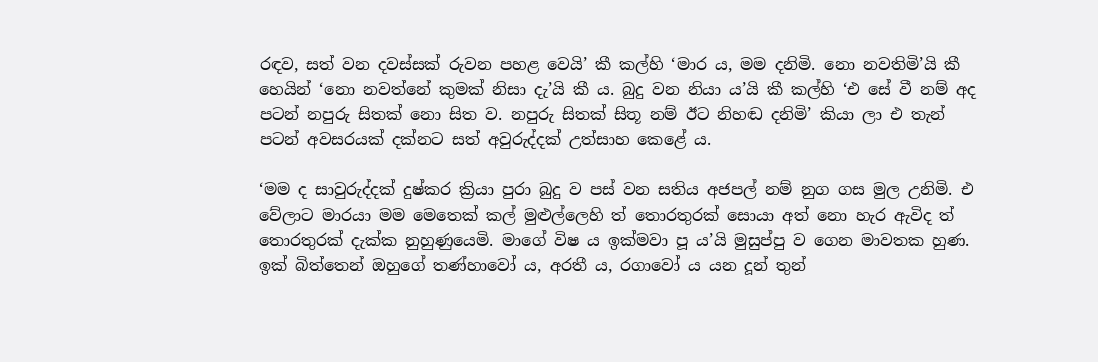රඳව, සත් වන දවස්සක් රුවන පහළ වෙයි’ කී කල්හි ‘මාර ය, මම දනිමි. නො නවතිමි’යි කී හෙයින් ‘නො නවත්නේ කුමක් නිසා දැ’යි කී ය. බුදු වන නියා ය’යි කී කල්හි ‘එ සේ වී නම් අද පටන් නපුරු සිතක් නො සිත ව. නපුරු සිතක් සිතූ නම් ඊට නිහඬ දනිමි’ කියා ලා එ තැන් පටන් අවසරයක් දක්නට සත් අවුරුද්දක් උත්සාහ කෙළේ ය.

‘මම ද සාවුරුද්දක් දුෂ්කර ක්‍රියා පුරා බුදු ව පස් වන සතිය අජපල් නම් නුග ගස මුල උනිමි. එ වේලාට මාරයා මම මෙතෙක් කල් මුළුල්ලෙහි ත් තොරතුරක් සොයා අත් නො හැර ඇවිද ත් තොරතුරක් දැක්ක නුහුණුයෙමි. මාගේ විෂ ය ඉක්මවා පූ ය’යි මුසුප්පු ව ගෙන මාවතක හුණ. ඉක් බිත්තෙන් ඔහුගේ තණ්හාවෝ ය, අරතී ය, රගාවෝ ය යන දූන් තුන්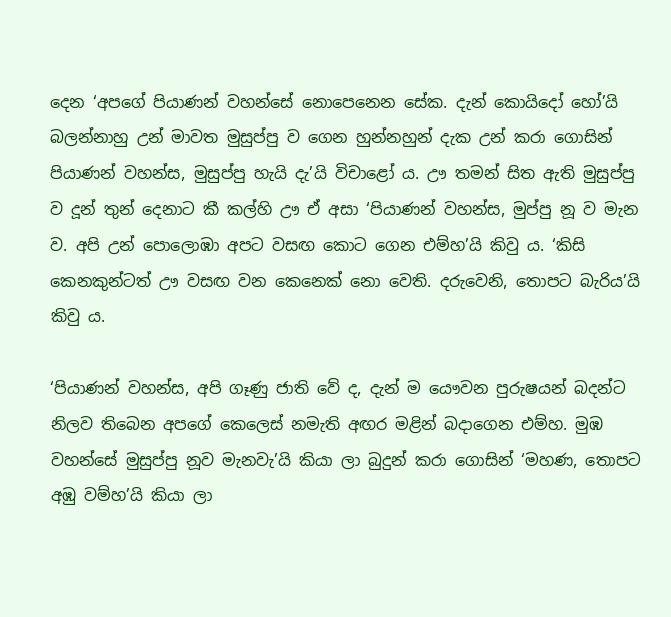දෙන ‘අපගේ පියාණන් වහන්සේ නොපෙනෙන සේක. දැන් කොයිදෝ හෝ’යි බලන්නාහු උන් මාවත මුසුප්පු ව ගෙන හුන්නහුන් දැක උන් කරා ගොසින් පියාණන් වහන්ස, මුසුප්පු හැයි දැ’යි විචාළෝ ය. ඌ තමන් සිත ඇති මුසුප්පු ව දූන් තුන් දෙනාට කී කල්හි ඌ ඒ අසා ‘පියාණන් වහන්ස, මුප්පු නූ ව මැන ව. අපි උන් පොලොඹා අපට වසඟ කොට ගෙන එම්හ’යි කිවු ය. ‘කිසි කෙනකුන්ටත් ඌ වසඟ වන කෙනෙක් නො වෙති. දරුවෙනි, තොපට බැරිය’යි කිවු ය.

‘පියාණන් වහන්ස, අපි ගෑණු ජාති වේ ද, දැන් ම යෞවන පුරුෂයන් බදන්ට නිලව තිබෙන අපගේ කෙලෙස් නමැති අඟර මළින් බදාගෙන එම්හ. මුඹ වහන්සේ මුසුප්පු නූව මැනවැ’යි කියා ලා බුදුන් කරා ගොසින් ‘මහණ, තොපට අඹු වම්හ’යි කියා ලා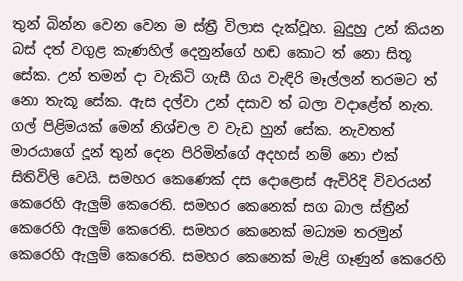තුන් බින්න වෙන වෙන ම ස්ත්‍රී විලාස දැක්වූහ. බුදුහු උන් කියන බස් දත් වගුළ කැණහිල් දෙනුන්ගේ හඬ කොට ත් නො සිතූ සේක. උන් තමන් දා වැකිටි ගැසී ගිය වැඳිරි මෑල්ලන් තරමට ත් නො තැකූ සේක. ඇස දල්වා උන් දසාව ත් බලා වදාළේත් නැත. ගල් පිළිමයක් මෙන් නිශ්චල ව වැඩ හුන් සේක. නැවතත් මාරයාගේ දූන් තුන් දෙන පිරිමින්ගේ අදහස් නම් නො එක් සිතිවිලි වෙයි. සමහර කෙණෙක් දස දොළොස් ඇවිරිදි විවරයන් කෙරෙහි ඇලුම් කෙරෙති. සමහර කෙනෙක් සග බාල ස්ත්‍රීන් කෙරෙහි ඇලුම් කෙරෙති. සමහර කෙනෙක් මධ්‍යම තරමුන් කෙරෙහි ඇලුම් කෙරෙති. සමහර කෙනෙක් මැළි ගෑණුන් කෙරෙහි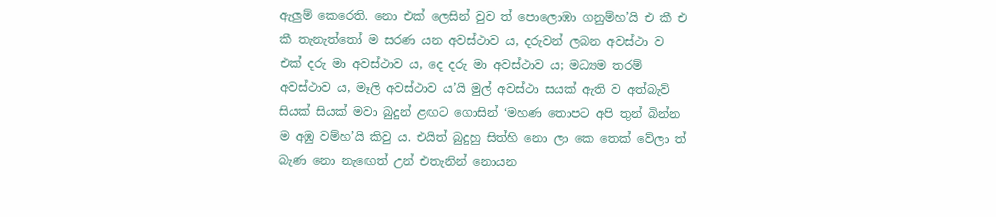ඇලුම් කෙරෙති. නො එක් ලෙසින් වුව ත් පොලොඹා ගනුම්හ’යි එ කී එ කී තැනැත්තෝ ම සරණ යන අවස්ථාව ය, දරුවන් ලබන අවස්ථා ව එක් දරු මා අවස්ථාව ය, දෙ දරු මා අවස්ථාව ය; මධ්‍යම තරම් අවස්ථාව ය, මෑලි අවස්ථාව ය’යි මුල් අවස්ථා සයක් ඇති ව අත්බැව් සියක් සියක් මවා බුදුන් ළඟට ගොසින් ‘මහණ තොපට අපි තුන් බින්න ම අඹු වම්හ’යි කිවු ය. එයිත් බුදුහු සිත්හි නො ලා කෙ තෙක් වේලා ත් බැණ නො නැඟෙත් උන් එතැනින් නොයන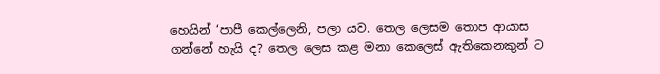හෙයින් ‘පාපී කෙල්ලෙනි, පලා යව. තෙල ලෙසම තොප ආයාස ගන්නේ හැයි ද? තෙල ලෙස කළ මනා කෙලෙස් ඇතිකෙනකුන් ට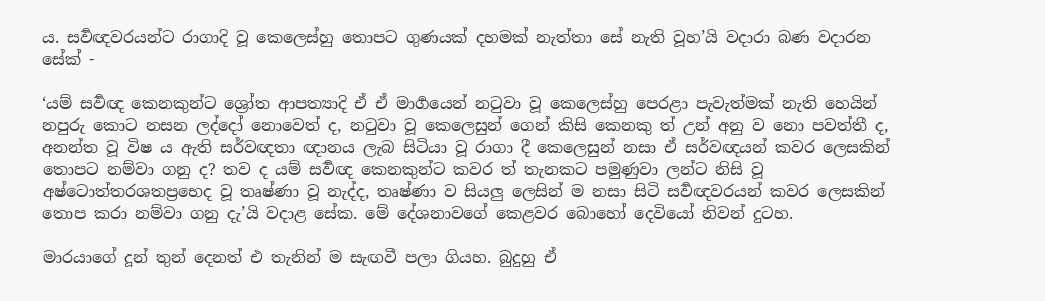ය. සර්‍වඥවරයන්ට රාගාදි වූ කෙලෙස්හු තොපට ගුණයක් දහමක් නැත්තා සේ නැති වූහ’යි වදාරා බණ වදාරන සේක් -

‘යම් සර්‍වඥ කෙනකුන්ට ශ්‍රෝත ආපත්‍යාදි ඒ ඒ මාර්‍ගයෙන් නටුවා වූ කෙලෙස්හු පෙරළා පැවැත්මක් නැති හෙයින් නපුරු කොට නසන ලද්දෝ නොවෙත් ද, නටුවා වූ කෙලෙසුන් ගෙන් කිසි කෙනකු ත් උන් අනු ව නො පවත්තී ද, අනන්ත වූ විෂ ය ඇති සර්වඥතා ඥානය ලැබ සිටියා වූ රාගා දී කෙලෙසුන් නසා ඒ සර්වඥයන් කවර ලෙසකින් තොපට නම්වා ගනු ද? තව ද යම් සර්‍වඥ කෙනකුන්ට කවර ත් තැනකට පමුණුවා ලන්ට නිසි වූ අෂ්ටොත්තරශතප්‍රභෙද වූ තෘෂ්ණා වූ නැද්ද, තෘෂ්ණා ව සියලු ලෙසින් ම නසා සිටි සර්‍වඥවරයන් කවර ලෙසකින් තොප කරා නම්වා ගනු දැ’යි වදාළ සේක. මේ දේශනාවගේ කෙළවර බොහෝ දෙවියෝ නිවන් දුටහ.

මාරයාගේ දූන් තුන් දෙනත් එ තැනින් ම සැඟවී පලා ගියහ. බුදුහු ඒ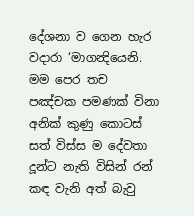දේශනා ව ගෙන හැර වදාරා ‘මාගන්‍දියෙනි. මම පෙර තච පඤ්චක පමණක් විනා අනික් කුණු කොටස් සත් විස්ස ම දේවතා දූන්ට නැති විසින් රන් කඳ වැනි අත් බැවු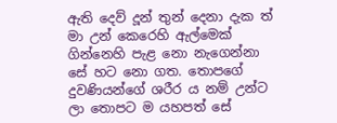ඇති දෙව් දූන් තුන් දෙනා දැක ත් මා උන් කෙරෙහි ඇල්මෙක් ගින්නෙහි පැළ නො නැගෙන්නා සේ හට නො ගත. තොපගේ දුවණියන්ගේ ශරීර ය නම් උන්ට ලා තොපට ම යහපත් සේ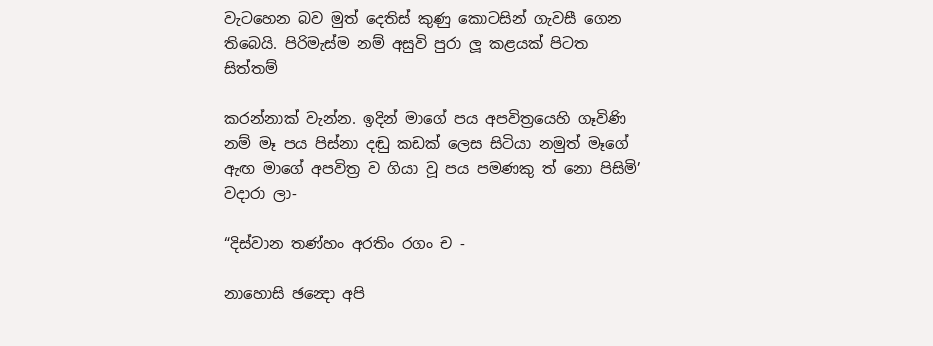වැටහෙන බව මුත් දෙතිස් කුණු කොටසින් ගැවසී ගෙන තිබෙයි. පිරිමැස්ම නම් අසුවි පුරා ලූ කළයක් පිටත සිත්තම්

කරන්නාක් වැන්න. ඉදින් මාගේ පය අපවිත්‍රයෙහි ගෑවිණි නම් මෑ පය පිස්නා දඬු කඩක් ලෙස සිටියා නමුත් මෑගේ ඇඟ මාගේ අපවිත්‍ර ව ගියා වූ පය පමණකු ත් නො පිසිමි’ වදාරා ලා-

“දිස්වාන තණ්හං අරතිං රගං ච -

නාහොසි ඡන්‍දො අපි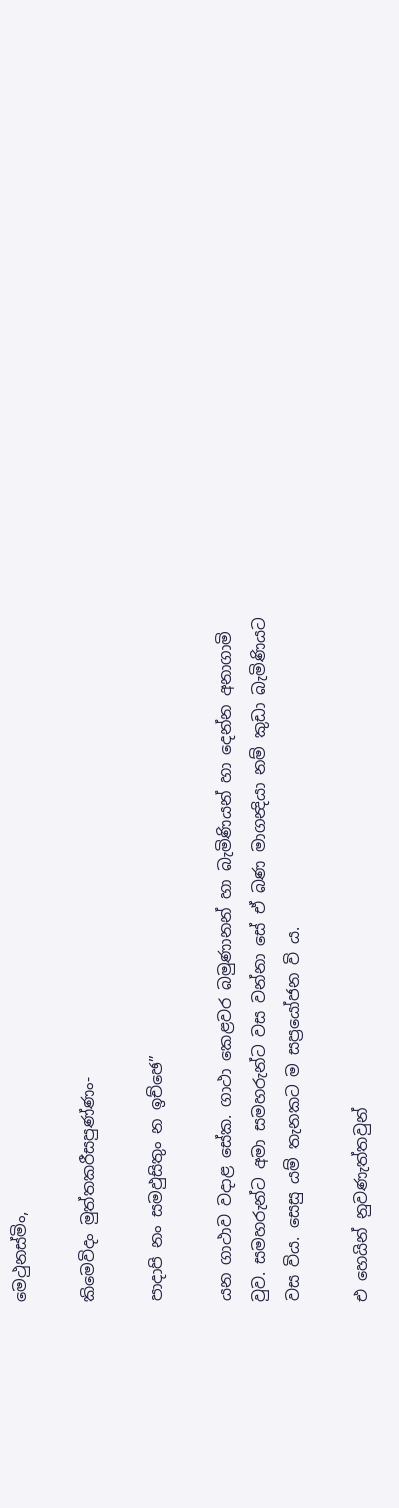මෙථුනස්මිං,

කිමෙවිදං මුත්තකරීසපුණ්ණං-

පාදාපි නං සමඵුසිතුං න ඉච්ඡෙ”

යන ගාථාව වදාළ සේක. ගාථා කෙළවර බමුණානන් හා බැමිණියන් හා දෙන්න අනාගාමි වුව. සමහරුන්ට අමා සමහරුන්ට වස වන්නා සේ ඒ බණ මාගන්‍දියා නම් කුඩා බැමිණියට වස විය. සෙසු යම් තැනකට ම සප්‍රයෝජන වි ය.

එ හෙයින් නුවණැත්තවුන්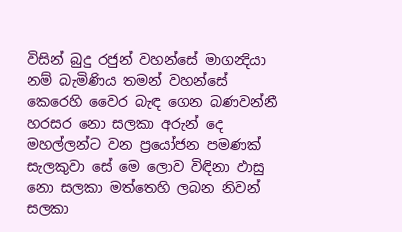විසින් බුදු රජුන් වහන්සේ මාගන්‍දියා නම් බැමිණිය තමන් වහන්සේ කෙරෙහි වෛර බැඳ ගෙන බණවන්නී හරසර නො සලකා අරුන් දෙ මහල්ලන්ට වන ප්‍රයෝජන පමණක් සැලකුවා සේ මෙ ලොව විඳිනා ඵාසු නො සලකා මත්තෙහි ලබන නිවන් සලකා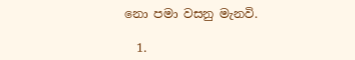නො පමා වසනු මැනවි.

  1.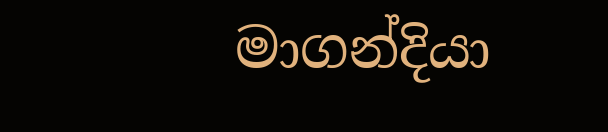මාගන්දියා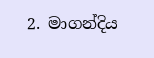2. මාගන්දිය